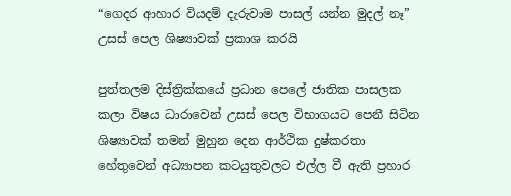“ගෙදර ආහාර වියදම් දැරුවාම පාසල් යන්න මුදල් නෑ” උසස් පෙල ශිෂ්‍යාවක් ප්‍රකාශ කරයි

පුත්තලම දිස්ත්‍රික්කයේ ප්‍රධාන පෙලේ ජාතික පාසලක කලා විෂය ධාරාවෙන් උසස් පෙල විභාගයට පෙනී සිටින ශිෂ්‍යාවක් තමන් මුහුන දෙන ආර්ථික දුෂ්කරතා හේතුවෙන් අධ්‍යාපන කටයුතුවලට එල්ල වී ඇති ප්‍රහාර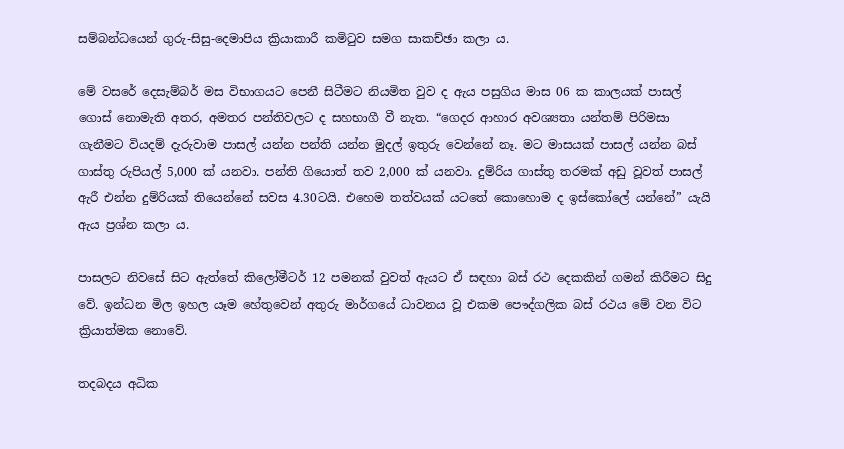සම්බන්ධයෙන් ගුරු-සිසු-දෙමාපිය ක්‍රියාකාරී කමිටුව සමග සාකච්ඡා කලා ය.

මේ වසරේ දෙසැම්බර් මස විභාගයට පෙනී සිටීමට නියමිත වුව ද ඇය පසුගිය මාස 06 ක කාලයක් පාසල් ගොස් නොමැති අතර, අමතර පන්තිවලට ද සහභාගී වී නැත. “ගෙදර ආහාර අවශ්‍යතා යන්තම් පිරිමසා ගැනීමට වියදම් දැරුවාම පාසල් යන්න පන්ති යන්න මුදල් ඉතුරු වෙන්නේ නෑ. මට මාසයක් පාසල් යන්න බස් ගාස්තු රුපියල් 5,000 ක් යනවා. පන්ති ගියොත් තව 2,000 ක් යනවා. දුම්රිය ගාස්තු තරමක් අඩු වූවත් පාසල් ඇරී එන්න දුම්රියක් තියෙන්නේ සවස 4.30ටයි. එහෙම තත්වයක් යටතේ කොහොම ද ඉස්කෝලේ යන්නේ” යැයි ඇය ප්‍රශ්න කලා ය.

පාසලට නිවසේ සිට ඇත්තේ කිලෝමීටර් 12 පමනක් වුවත් ඇයට ඒ සඳහා බස් රථ දෙකකින් ගමන් කිරීමට සිදු වේ. ඉන්ධන මිල ඉහල යෑම හේතුවෙන් අතුරු මාර්ගයේ ධාවනය වූ එකම පෞද්ගලික බස් රථය මේ වන විට ක්‍රියාත්මක නොවේ.

තදබදය අධික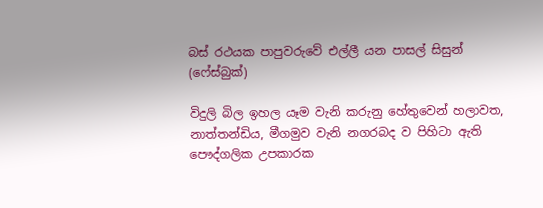බස් රථයක පාපුවරුවේ එල්ලී යන පාසල් සිසුන් (ෆේස්බුක්)

විදුලි බිල ඉහල යෑම වැනි කරුනු හේතුවෙන් හලාවත, නාත්තන්ඩිය, මීගමුව වැනි නගරබද ව පිහිටා ඇති පෞද්ගලික උපකාරක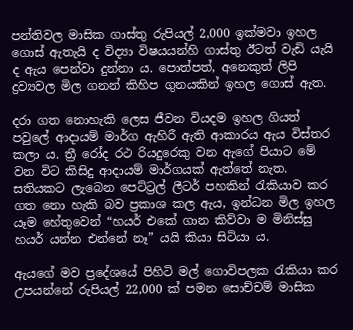පන්තිවල මාසික ගාස්තු රුපියල් 2,000 ඉක්මවා ඉහල ගොස් ඇතැයි ද විද්‍යා විෂයයන්හි ගාස්තු ඊටත් වැඩි යැයි ද ඇය පෙන්වා දුන්නා ය. පොත්පත්, අනෙකුත් ලිපි ද්‍රව්‍යවල මිල ගනන් කිහිප ගුනයකින් ඉහල ගොස් ඇත.

දරා ගත නොහැකි ලෙස ජීවන වියදම ඉහල ගියත් පවුලේ ආදායම් මාර්ග ඇහිරී ඇති ආකාරය ඇය විස්තර කලා ය. ත්‍රී රෝද රථ රියදුරෙකු වන ඇගේ පියාට මේ වන විට කිසිදු ආදායම් මාර්ගයක් ඇත්තේ නැත. සතියකට ලැබෙන පෙට්ට්‍රල් ලීටර් පහකින් රැකියාව කර ගත නො හැකි බව ප්‍රකාශ කල ඇය, ඉන්ධන මිල ඉහල යෑම හේතුවෙන් “හයර් එකේ ගාන කිව්වා ම මිනිස්සු හයර් යන්න එන්නේ නෑ” යයි කියා සිටියා ය.

ඇයගේ මව ප්‍රදේශයේ පිහිටි මල් ගොවිපලක රැකියා කර උපයන්නේ රුපියල් 22,000 ක් පමන සොච්චම් මාසික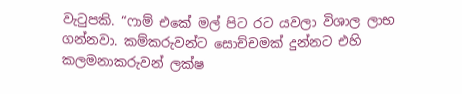වැටුපකි. “ෆාම් එකේ මල් පිට රට යවලා විශාල ලාභ ගන්නවා. කම්කරුවන්ට සොච්චමක් දුන්නට එහි කලමනාකරුවන් ලක්ෂ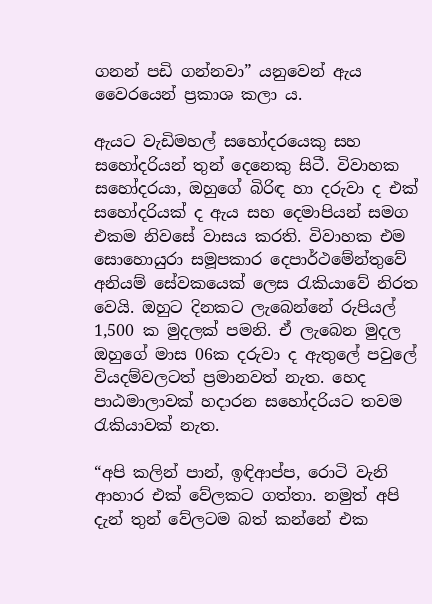ගනන් පඩි ගන්නවා” යනුවෙන් ඇය වෛරයෙන් ප්‍රකාශ කලා ය.

ඇයට වැඩිමහල් සහෝදරයෙකු සහ සහෝදරියන් තුන් දෙනෙකු සිටී. විවාහක සහෝදරයා, ඔහුගේ බිරිඳ හා දරුවා ද එක් සහෝදරියක් ද ඇය සහ දෙමාපියන් සමග එකම නිවසේ වාසය කරති. විවාහක එම සොහොයුරා සමූපකාර දෙපාර්ථමේන්තුවේ අනියම් සේවකයෙක් ලෙස රැකියාවේ නිරත වෙයි. ඔහුට දිනකට ලැබෙන්නේ රුපියල් 1,500 ක මුදලක් පමනි. ඒ ලැබෙන මුදල ඔහුගේ මාස 06ක දරුවා ද ඇතුලේ පවුලේ වියදම්වලටත් ප්‍රමානවත් නැත. හෙද පාඨමාලාවක් හදාරන සහෝදරියට තවම රැකියාවක් නැත.

“අපි කලින් පාන්, ඉඳිආප්ප, රොටි වැනි ආහාර එක් වේලකට ගත්තා. නමුත් අපි දැන් තුන් වේලටම බත් කන්නේ එක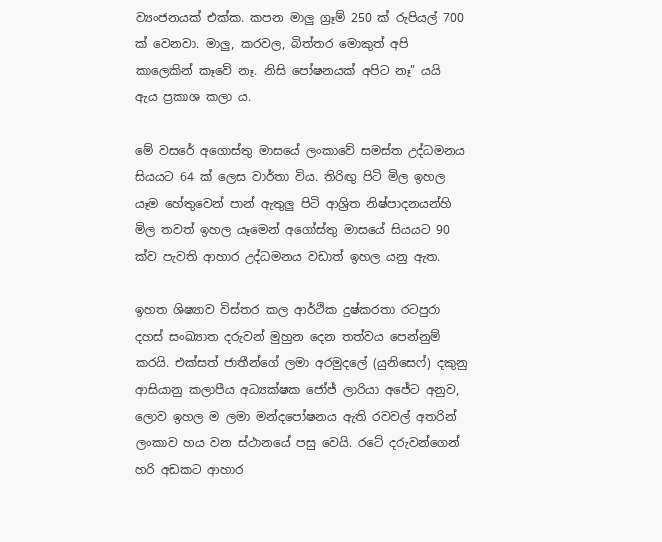ව්‍යංජනයක් එක්ක. කපන මාලු ග්‍රෑම් 250 ක් රුපියල් 700 ක් වෙනවා. මාලු, කරවල, බිත්තර මොකුත් අපි කාලෙකින් කෑවේ නෑ. නිසි පෝෂනයක් අපිට නෑ” යයි ඇය ප්‍රකාශ කලා ය.

මේ වසරේ අගොස්තු මාසයේ ලංකාවේ සමස්ත උද්ධමනය සියයට 64 ක් ලෙස වාර්තා විය. තිරිඟු පිටි මිල ඉහල යෑම හේතුවෙන් පාන් ඇතුලු පිටි ආශ්‍රිත නිෂ්පාදනයන්හි මිල තවත් ඉහල යෑමෙන් අගෝස්තු මාසයේ සියයට 90 ක්ව පැවති ආහාර උද්ධමනය වඩාත් ඉහල යනු ඇත.

ඉහත ශිෂ්‍යාව විස්තර කල ආර්ථික දුෂ්කරතා රටපුරා දහස් සංඛ්‍යාත දරුවන් මුහුන දෙන තත්වය පෙන්නුම් කරයි. එක්සත් ජාතීන්ගේ ලමා අරමුදලේ (යුනිසෙෆ්) දකුනු ආසියානු කලාපීය අධ්‍යක්ෂක ජෝජ් ලාරියා අජේට අනුව, ලොව ඉහල ම ලමා මන්දපෝෂනය ඇති රවවල් අතරින් ලංකාව හය වන ස්ථානයේ පසු වෙයි. රටේ දරුවන්ගෙන් හරි අඩකට ආහාර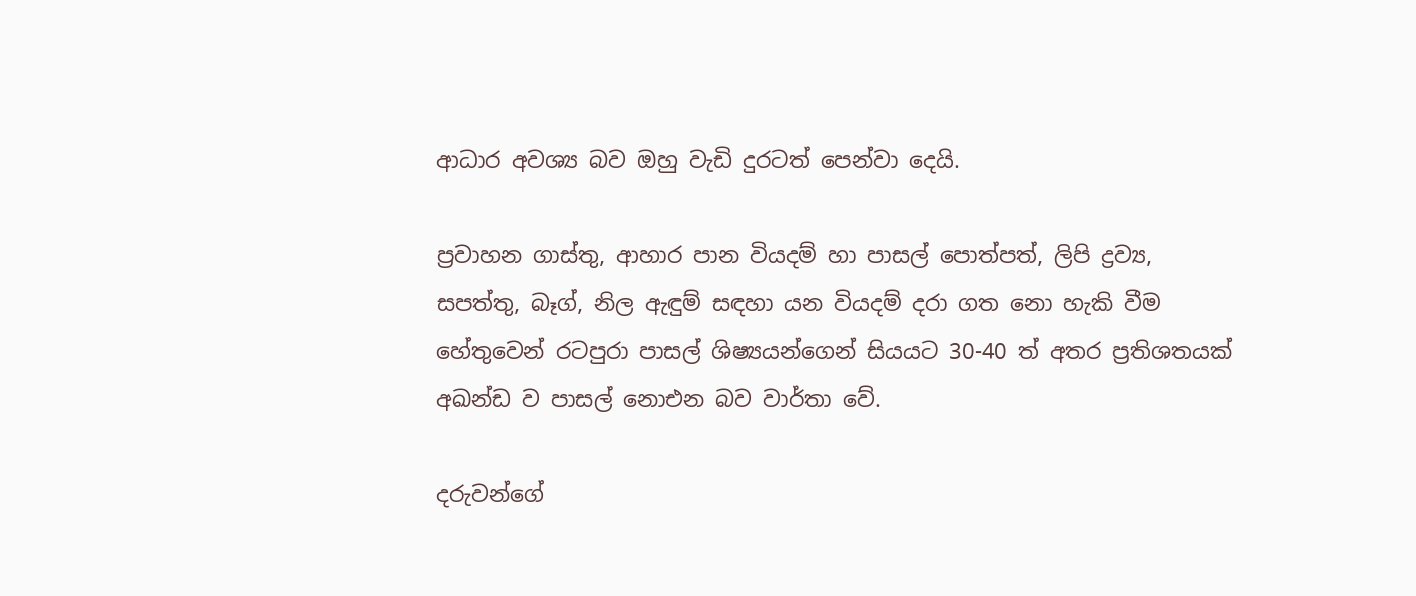ආධාර අවශ්‍ය බව ඔහු වැඩි දුරටත් පෙන්වා දෙයි.

ප්‍රවාහන ගාස්තු, ආහාර පාන වියදම් හා පාසල් පොත්පත්, ලිපි ද්‍රව්‍ය, සපත්තු, බෑග්, නිල ඇඳුම් සඳහා යන වියදම් දරා ගත නො හැකි වීම හේතුවෙන් රටපුරා පාසල් ශිෂ්‍යයන්ගෙන් සියයට 30-40 ත් අතර ප්‍රතිශතයක් අඛන්ඩ ව පාසල් නොඑන බව වාර්තා වේ.

දරුවන්ගේ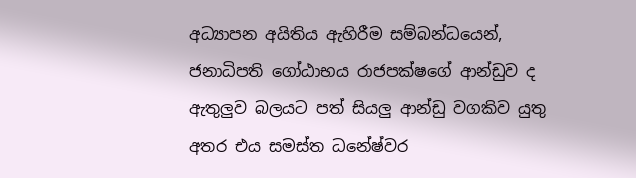අධ්‍යාපන අයිතිය ඇහිරීම සම්බන්ධයෙන්, ජනාධිපති ගෝඨාභය රාජපක්ෂගේ ආන්ඩුව ද ඇතුලුව බලයට පත් සියලු ආන්ඩු වගකිව යුතු අතර එය සමස්ත ධනේෂ්වර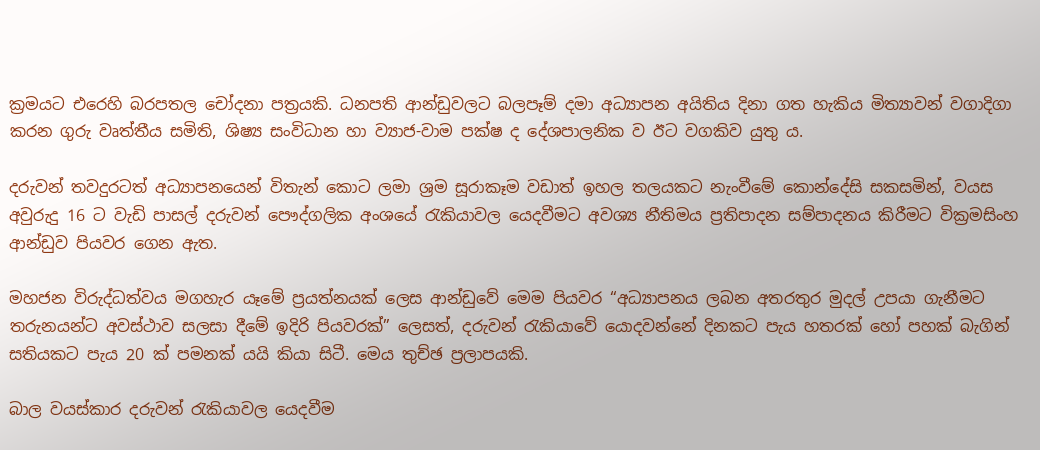ක්‍රමයට එරෙහි බරපතල චෝදනා පත්‍රයකි. ධනපති ආන්ඩුවලට බලපෑම් දමා අධ්‍යාපන අයිතිය දිනා ගත හැකිය මිත්‍යාවන් වගාදිගා කරන ගුරු වෘත්තීය සමිති, ශිෂ්‍ය සංවිධාන හා ව්‍යාජ-වාම පක්ෂ ද දේශපාලනික ව ඊට වගකිව යුතු ය.

දරුවන් තවදුරටත් අධ්‍යාපනයෙන් විතැන් කොට ලමා ශ්‍රම සූරාකෑම වඩාත් ඉහල තලයකට නැංවීමේ කොන්දේසි සකසමින්, වයස අවුරුදු 16 ට වැඩි පාසල් දරුවන් පෞද්ගලික අංශයේ රැකියාවල යෙදවීමට අවශ්‍ය නීතිමය ප්‍රතිපාදන සම්පාදනය කිරීමට වික්‍රමසිංහ ආන්ඩුව පියවර ගෙන ඇත.

මහජන විරුද්ධත්වය මගහැර යෑමේ ප්‍රයත්නයක් ලෙස ආන්ඩුවේ මෙම පියවර “අධ්‍යාපනය ලබන අතරතුර මුදල් උපයා ගැනීමට තරුනයන්ට අවස්ථාව සලසා දීමේ ඉදිරි පියවරක්” ලෙසත්, දරුවන් රැකියාවේ යොදවන්නේ දිනකට පැය හතරක් හෝ පහක් බැගින් සතියකට පැය 20 ක් පමනක් යයි කියා සිටී. මෙය තුච්ඡ ප්‍රලාපයකි.

බාල වයස්කාර දරුවන් රැකියාවල යෙදවීම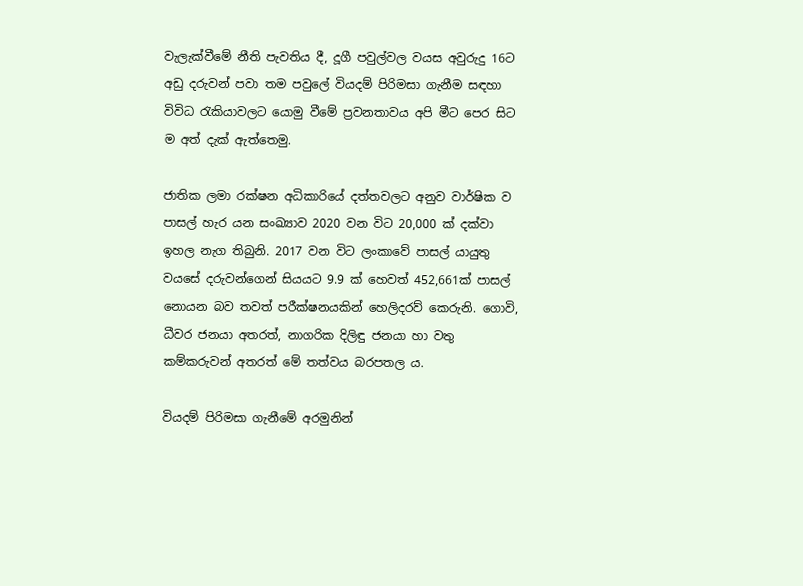වැලැක්වීමේ නීති පැවතිය දී, දූගී පවුල්වල වයස අවුරුදු 16ට අඩු දරුවන් පවා තම පවුලේ වියදම් පිරිමසා ගැනීම සඳහා විවිධ රැකියාවලට යොමු වීමේ ප්‍රවනතාවය අපි මීට පෙර සිට ම අත් දැක් ඇත්තෙමු.

ජාතික ලමා රක්ෂන අධිකාරියේ දත්තවලට අනුව වාර්ෂික ව පාසල් හැර යන සංඛ්‍යාව 2020 වන විට 20,000 ක් දක්වා ඉහල නැග තිබුනි. 2017 වන විට ලංකාවේ පාසල් යායුතු වයසේ දරුවන්ගෙන් සියයට 9.9 ක් හෙවත් 452,661ක් පාසල් නොයන බව තවත් පරීක්ෂනයකින් හෙලිදරව් කෙරුනි. ගොවි, ධීවර ජනයා අතරත්, නාගරික දිලිඳු ජනයා හා වතු කම්කරුවන් අතරත් මේ තත්වය බරපතල ය.

වියදම් පිරිමසා ගැනීමේ අරමුනින්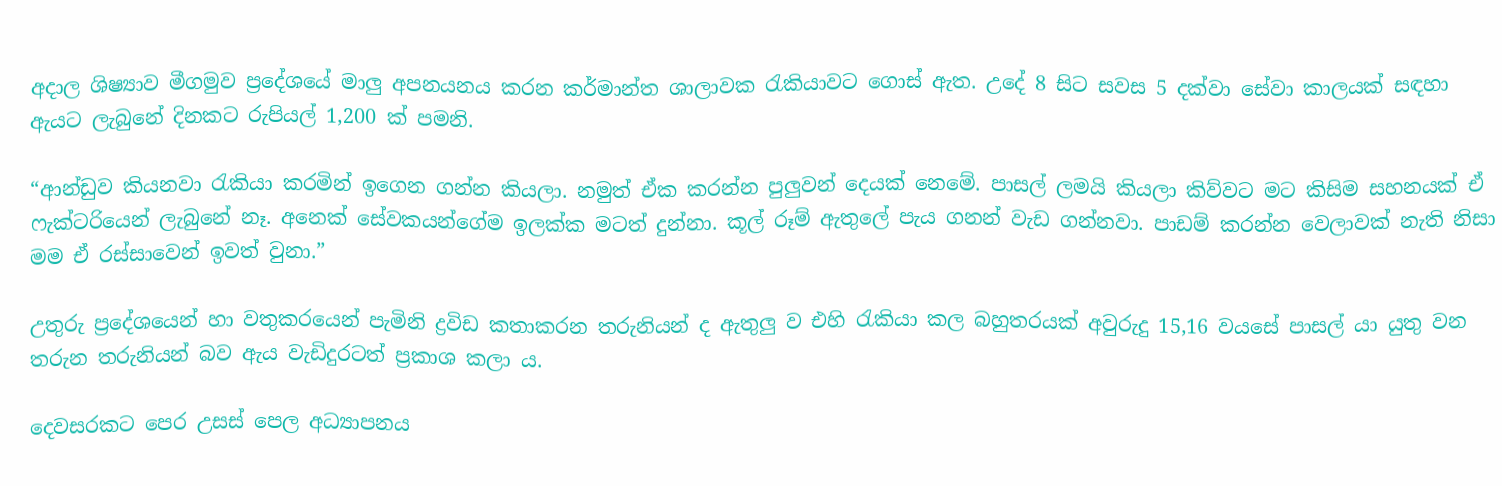අදාල ශිෂ්‍යාව මීගමුව ප්‍රදේශයේ මාලු අපනයනය කරන කර්මාන්ත ශාලාවක රැකියාවට ගොස් ඇත. උදේ 8 සිට සවස 5 දක්වා සේවා කාලයක් සඳහා ඇයට ලැබුනේ දිනකට රුපියල් 1,200 ක් පමනි.

“ආන්ඩුව කියනවා රැකියා කරමින් ඉගෙන ගන්න කියලා. නමුත් ඒක කරන්න පුලුවන් දෙයක් නෙමේ. පාසල් ලමයි කියලා කිව්වට මට කිසිම සහනයක් ඒ ෆැක්ටරියෙන් ලැබුනේ නෑ. අනෙක් සේවකයන්ගේම ඉලක්ක මටත් දුන්නා. කූල් රූම් ඇතුලේ පැය ගනන් වැඩ ගන්නවා. පාඩම් කරන්න වෙලාවක් නැති නිසා මම ඒ රස්සාවෙන් ඉවත් වුනා.”

උතුරු ප්‍රදේශයෙන් හා වතුකරයෙන් පැමිනි ද්‍රවිඩ කතාකරන තරුනියන් ද ඇතුලු ව එහි රැකියා කල බහුතරයක් අවුරුදු 15,16 වයසේ පාසල් යා යුතු වන තරුන තරුනියන් බව ඇය වැඩිදුරටත් ප්‍රකාශ කලා ය.

දෙවසරකට පෙර උසස් පෙල අධ්‍යාපනය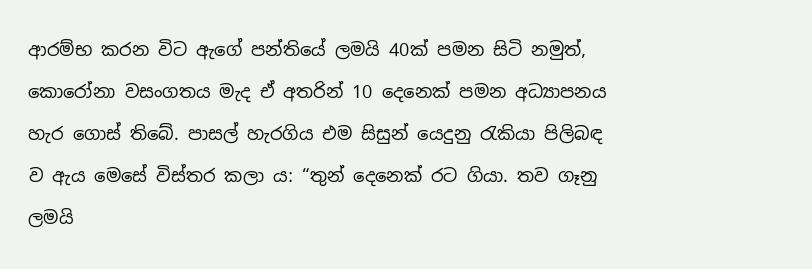ආරම්භ කරන විට ඇගේ පන්තියේ ලමයි 40ක් පමන සිටි නමුත්, කොරෝනා වසංගතය මැද ඒ අතරින් 10 දෙනෙක් පමන අධ්‍යාපනය හැර ගොස් තිබේ. පාසල් හැරගිය එම සිසුන් යෙදුනු රැකියා පිලිබඳ ව ඇය මෙසේ විස්තර කලා ය: “තුන් දෙනෙක් රට ගියා. තව ගෑනු ලමයි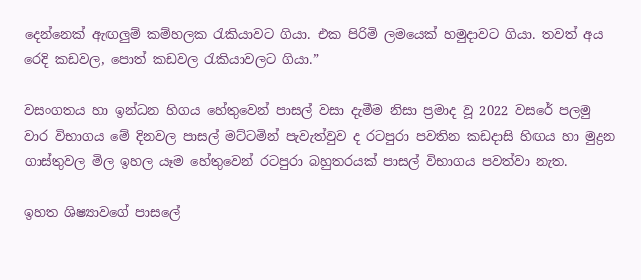දෙන්නෙක් ඇඟලුම් කම්හලක රැකියාවට ගියා. එක පිරිමි ලමයෙක් හමුදාවට ගියා. තවත් අය රෙදි කඩවල, පොත් කඩවල රැකියාවලට ගියා.”

වසංගතය හා ඉන්ධන හිගය හේතුවෙන් පාසල් වසා දැමීම නිසා ප්‍රමාද වූ 2022 වසරේ පලමු වාර විභාගය මේ දිනවල පාසල් මට්ටමින් පැවැත්වුව ද රටපුරා පවතින කඩදාසි හිඟය හා මුද්‍රන ගාස්තුවල මිල ඉහල යෑම හේතුවෙන් රටපුරා බහුතරයක් පාසල් විභාගය පවත්වා නැත.

ඉහත ශිෂ්‍යාවගේ පාසලේ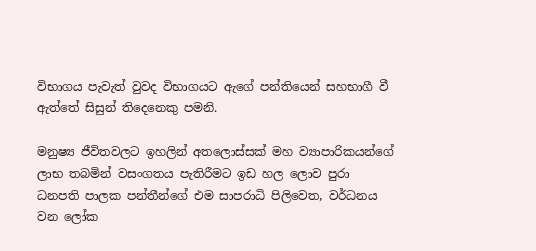විභාගය පැවැත් වුවද විභාගයට ඇගේ පන්තියෙන් සහභාගී වී ඇත්තේ සිසුන් තිදෙනෙකු පමනි.

මනුෂ්‍ය ජීවිතවලට ඉහලින් අතලොස්සක් මහ ව්‍යාපාරිකයන්ගේ ලාභ තබමින් වසංගතය පැතිරීමට ඉඩ හල ලොව පුරා ධනපති පාලක පන්තීන්ගේ එම සාපරාධි පිලිවෙත, වර්ධනය වන ලෝක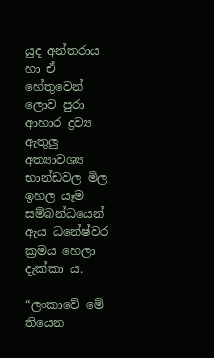යුද අන්තරාය හා ඒ හේතුවෙන් ලොව පුරා ආහාර ද්‍රව්‍ය ඇතුලු අත්‍යාවශ්‍ය භාන්ඩවල මිල ඉහල යෑම සම්බන්ධයෙන් ඇය ධනේෂ්වර ක්‍රමය හෙලා දැක්කා ය.

“ලංකාවේ මේ තියෙන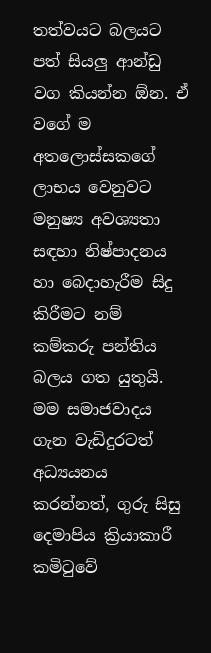තත්වයට බලයට පත් සියලු ආන්ඩු වග කියන්න ඕන. ඒ වගේ ම අතලොස්සකගේ ලාභය වෙනුවට මනුෂ්‍ය අවශ්‍යතා සඳහා නිෂ්පාදනය හා බෙදාහැරීම සිදු කිරීමට නම් කම්කරු පන්තිය බලය ගත යුතුයි. මම සමාජවාදය ගැන වැඩිදුරටත් අධ්‍යයනය කරන්නත්, ගුරු සිසු දෙමාපිය ක්‍රියාකාරී කමිටුවේ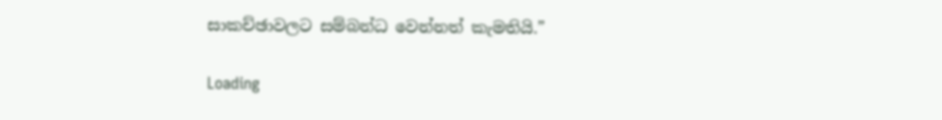සාකච්ඡාවලට සම්බන්ධ වෙන්නත් කැමතියි.”

Loading